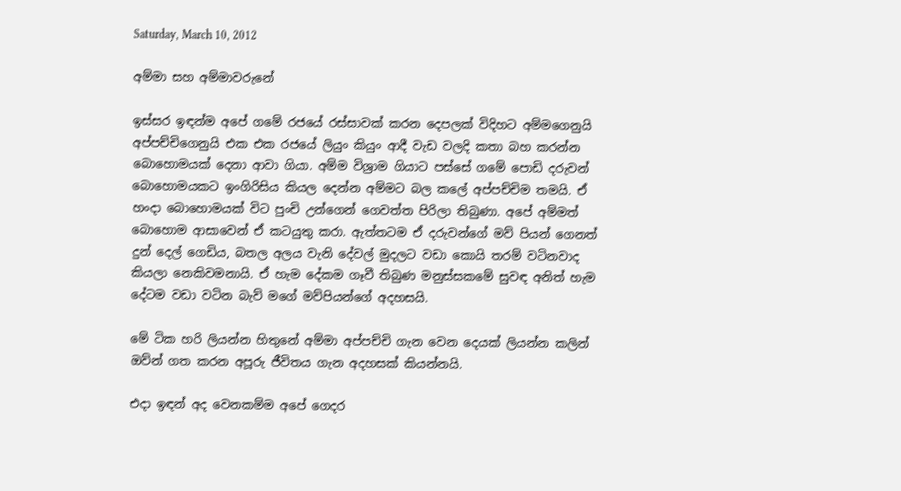Saturday, March 10, 2012

අම්මා සහ අම්මාවරුනේ

ඉස්සර ඉඳන්ම අපේ ගමේ රජයේ රස්සාවක් කරන දෙපලක් විදිහට අම්මගෙනුයි අප්පච්චිගෙනුයි එක එක රජයේ ලියුං කියුං ආදී වැඩ වලදි කතා බහ කරන්න බොහොමයක් දෙනා ආවා ගියා. අම්ම විශ්‍රාම ගියාට පස්සේ ගමේ පොඩි දරුවන් බොහොමයකට ඉංගිරිසිය කියල දෙන්න අම්මට බල කලේ අප්පච්චිම තමයි. ඒ හංදා බොහොමයක් විට පුංචි උන්ගෙන් ගෙවත්ත පිරිලා තිබුණා. අපේ අම්මත් බොහොම ආසාවෙන් ඒ කටයුතු කරා. ඇත්තටම ඒ දරුවන්ගේ මව් පියන් ගෙනත් දුන් දෙල් ගෙඩිය, බතල අලය වැනි දේවල් මුදලට වඩා කොයි තරම් වටිනවාද කියලා නෙකිවමනායි. ඒ හැම දේකම ගෑවී තිබුණ මනුස්සකමේ සුවඳ අනිත් හැම දේටම වඩා වටින බැව් මගේ මව්පියන්ගේ අදහසයි.

මේ ටික හරි ලියන්න හිතුනේ අම්මා අප්පච්චි ගැන වෙන දෙයක් ලියන්න කලින් ඔව්න් ගත කරන අපූරු ජීවිතය ගැන අදහසක් කියන්නයි.

එදා ඉඳන් අද වෙනකම්ම අපේ ගෙදර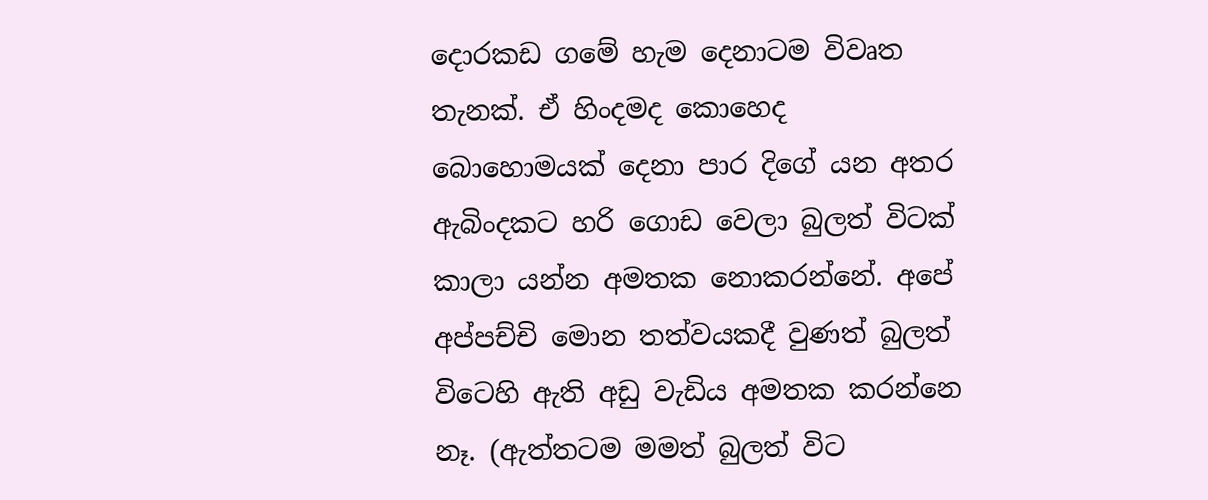දොරකඩ ගමේ හැම දෙනාටම විවෘත තැනක්. ඒ හිංදමද කොහෙද බොහොමයක් දෙනා පාර දිගේ යන අතර ඇබිංදකට හරි ගොඩ වෙලා බුලත් විටක් කාලා යන්න අමතක නොකරන්නේ. අපේ අප්පච්චි මොන තත්වයකදී වුණත් බුලත් විටෙහි ඇති අඩු වැඩිය අමතක කරන්නෙ නෑ. (ඇත්තටම මමත් බුලත් විට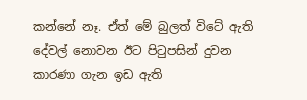කන්නේ නෑ. ඒත් මේ බුලත් විටේ ඇති දේවල් නොවන ඊට පිටුපසින් දුවන කාරණා ගැන ඉඩ ඇති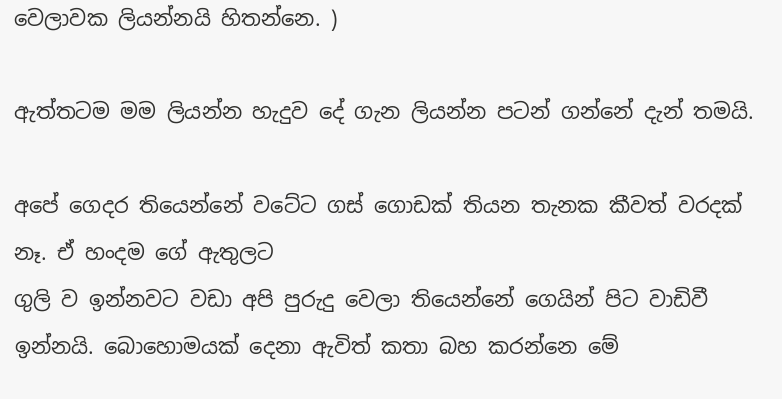වෙලාවක ලියන්නයි හිතන්නෙ. )

ඇත්තටම මම ලියන්න හැදුව දේ ගැන ලියන්න පටන් ගන්නේ දැන් තමයි.

අපේ ගෙදර තියෙන්නේ වටේට ගස් ගොඩක් තියන තැනක කීවත් වරදක් නෑ. ඒ හංදම ගේ ඇතුලට
ගුලි ව ඉන්නවට වඩා අපි පුරුදු වෙලා තියෙන්නේ ගෙයින් පිට වාඩිවී ඉන්නයි. බොහොමයක් දෙනා ඇවිත් කතා බහ කරන්නෙ මේ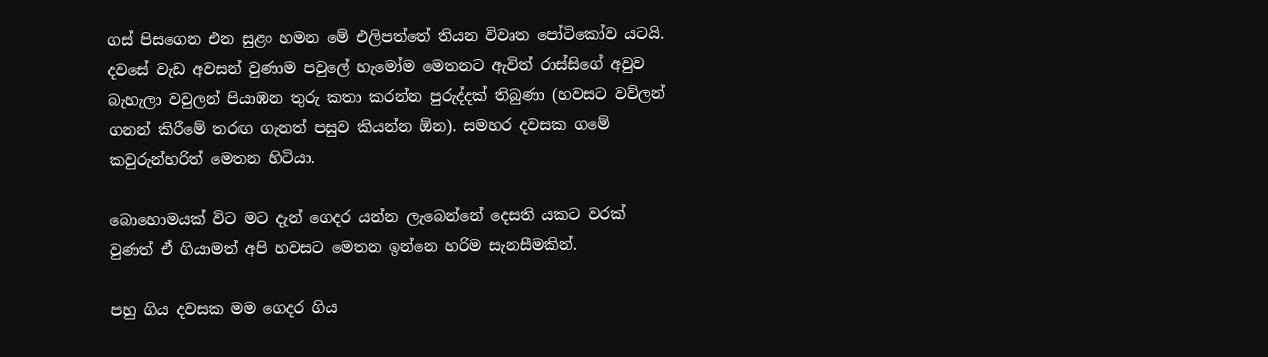ගස් පිසගෙන එන සුළං හමන මේ එලිපත්තේ තියන විවෘත පෝටිකෝව යටයි. දවසේ වැඩ අවසන් වුණාම පවුලේ හැමෝම මෙතනට ඇවිත් රාස්සිගේ අවුව බැහැලා වවුලන් පියාඹන තුරු කතා කරන්න පුරුද්දක් තිබුණා (හවසට වව්ලන් ගනන් කිරීමේ තරඟ ගැනත් පසුව කියන්න ඕන). සමහර දවසක ගමේ කවුරුන්හරිත් මෙතන හිටියා.

බොහොමයක් විට මට දැන් ගෙදර යන්න ලැබෙන්නේ දෙසති යකට වරක් වුණත් ඒ ගියාමත් අපි හවසට මෙතන ඉන්නෙ හරිම සැනසීමකින්.

පහු ගිය දවසක මම ගෙදර ගිය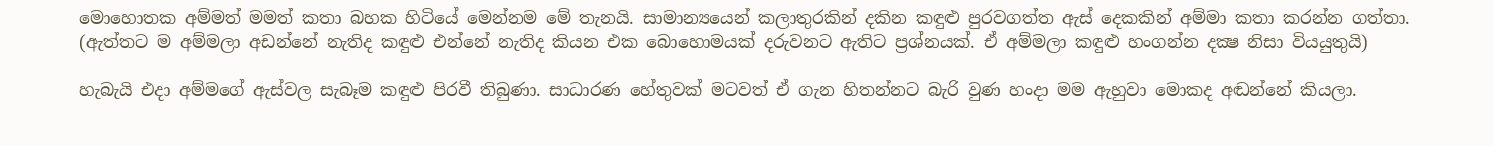මොහොතක අම්මත් මමත් කතා බහක හිටියේ මෙන්නම මේ තැනයි. සාමාන්‍යයෙන් කලාතුරකින් දකින කඳුළු පුරවගත්ත ඇස් දෙකකින් අම්මා කතා කරන්න ගත්තා. (ඇත්තට ම අම්මලා අඩන්නේ නැතිද කඳුළු එන්නේ නැතිද කියන එක බොහොමයක් දරුවනට ඇතිට ප්‍රශ්නයක්. ඒ අම්මලා කඳුළු හංගන්න දක්‍ෂ නිසා වියයුතුයි)

හැබැයි එදා අම්මගේ ඇස්වල සැබෑම කඳුළු පිරවී තිබුණා. සාධාරණ හේතුවක් මටවත් ඒ ගැන හිතන්නට බැරි වුණ හංදා මම ඇහුවා මොකද අඬන්නේ කියලා.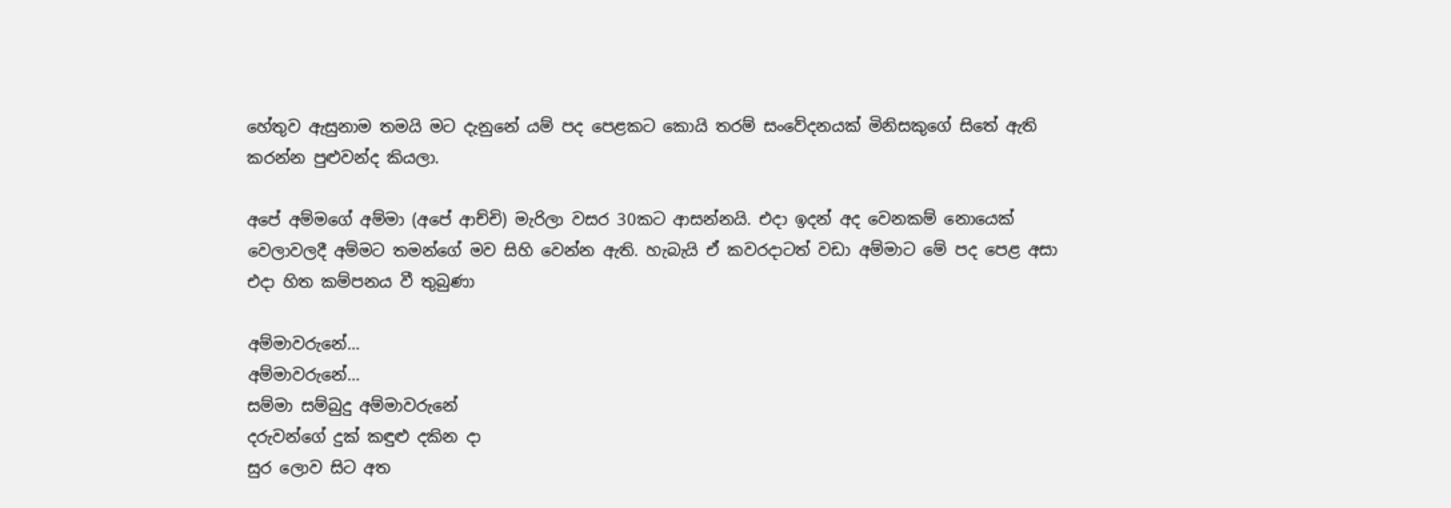හේතුව ඇසුනාම තමයි මට දැනුනේ යම් පද පෙළකට කොයි තරම් සංවේදනයක් මිනිසකුගේ සිතේ ඇති කරන්න පුළුවන්ද කියලා.

අපේ අම්මගේ අම්මා (අපේ ආච්චි) මැරිලා වසර 30කට ආසන්නයි. එදා ඉදන් අද වෙනකම් නොයෙක් වෙලාවලදී අම්මට තමන්ගේ මව සිහි වෙන්න ඇති. හැබැයි ඒ කවරදාටත් වඩා අම්මාට මේ පද පෙළ අසා එදා හිත කම්පනය වී තුබුණා

අම්මාවරුනේ…
අම්මාවරුනේ…
සම්මා සම්බුදු අම්මාවරුනේ
දරුවන්ගේ දුක් කඳුළු දකින දා
සුර ලොව සිට අත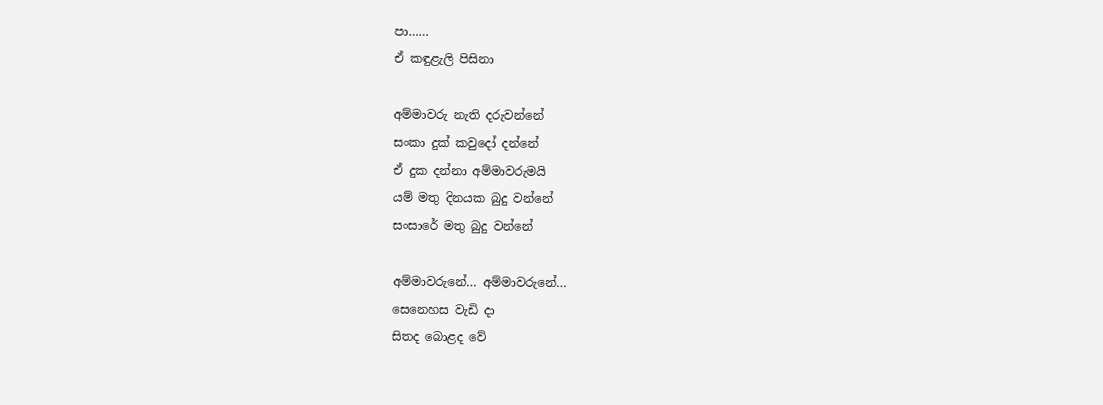පා……
ඒ කඳුළැලි පිසිනා

අම්මාවරු නැති දරුවන්නේ
සංකා දුක් කවුදෝ දන්නේ
ඒ දුක දන්නා අම්මාවරුමයි
යම් මතු දිනයක බුදු වන්නේ
සංසාරේ මතු බුදු වන්නේ

අම්මාවරුනේ… අම්මාවරුනේ…
සෙනෙහස වැඩි දා
සිතද බොළද වේ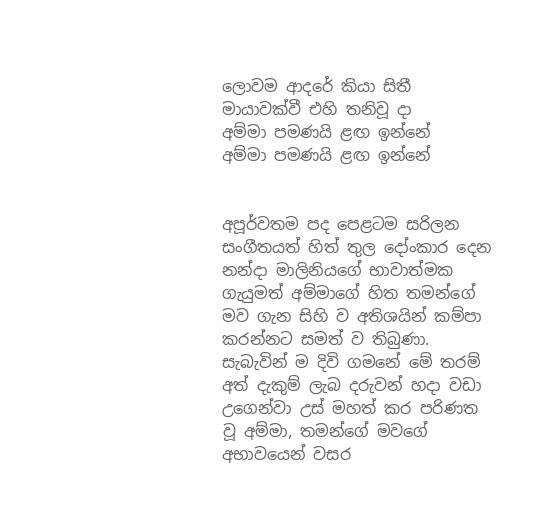ලොවම ආදරේ කියා සිතී
මායාවක්වී එහි තනිවූ දා
අම්මා පමණයි ළඟ ඉන්නේ
අම්මා පමණයි ළඟ ඉන්නේ


අපූර්වතම පද පෙළටම සරිලන සංගීතයත් හිත් තුල දෝංකාර දෙන නන්දා මාලිනියගේ භාවාත්මක ගැයුමත් අම්මාගේ හිත තමන්ගේ මව ගැන සිහි ව අතිශයින් කම්පා කරන්නට සමත් ව තිබුණා.
සැබැවින් ම දිවි ගමනේ මේ තරම් අත් දැකුම් ලැබ දරුවන් හදා වඩා උගෙන්වා උස් මහත් කර පරිණත වූ අම්මා, තමන්ගේ මවගේ අභාවයෙන් වසර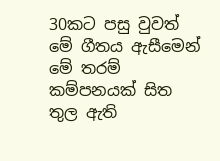30කට පසු වුවත් මේ ගීතය ඇසීමෙන් මේ තරම් කම්පනයක් සිත තුල ඇති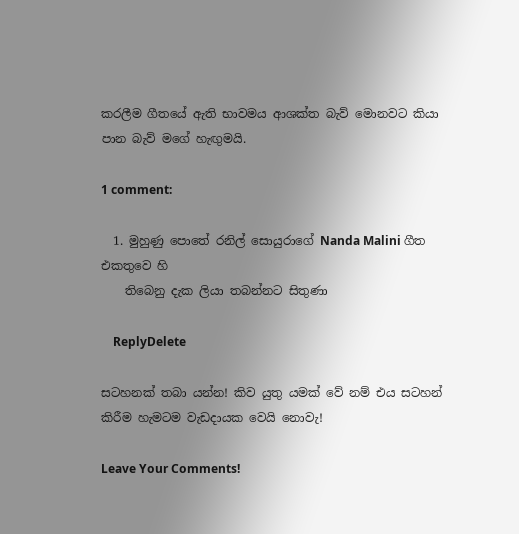කරලීම ගීතයේ ඇති භාවමය ආශක්ත බැව් මොනවට කියා පාන බැව් මගේ හැඟුමයි.

1 comment:

  1. මුහුණු පොතේ රනිල් සොයුරාගේ Nanda Malini ගීත එකතුවෙ හි
    තිබෙනු දැක ලියා තබන්නට සිතුණා

    ReplyDelete

සටහනක් තබා යන්න! කිව යුතු යමක් වේ නම් එය සටහන් කිරීම හැමටම වැඩදායක වෙයි නොවැ!

Leave Your Comments!